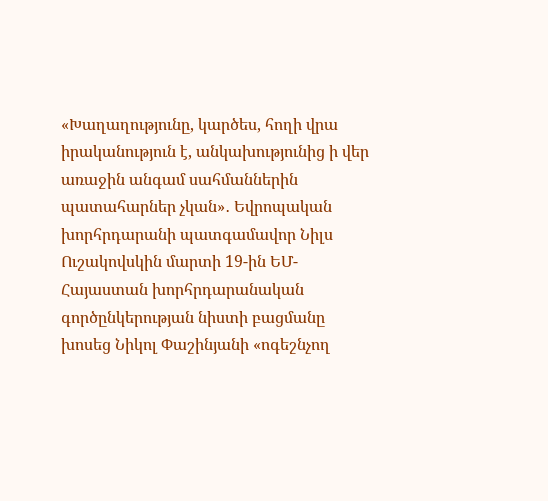«Խաղաղությունը, կարծես, հողի վրա իրականություն է, անկախությունից ի վեր առաջին անգամ սահմաններին պատահարներ չկան»․ Եվրոպական խորհրդարանի պատգամավոր Նիլս Ուշակովսկին մարտի 19-ին ԵՄ-Հայաստան խորհրդարանական գործընկերության նիստի բացմանը խոսեց Նիկոլ Փաշինյանի «ոգեշնչող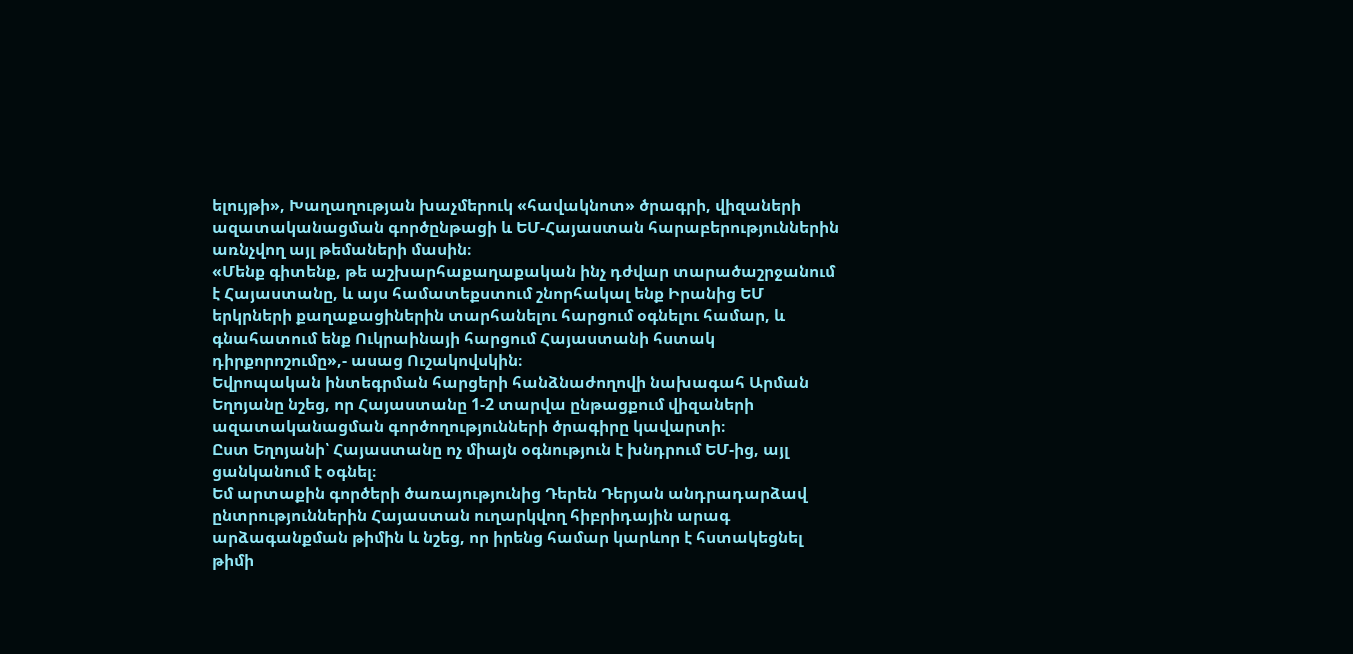ելույթի», Խաղաղության խաչմերուկ «հավակնոտ» ծրագրի, վիզաների ազատականացման գործընթացի և ԵՄ-Հայաստան հարաբերություններին առնչվող այլ թեմաների մասին։
«Մենք գիտենք, թե աշխարհաքաղաքական ինչ դժվար տարածաշրջանում է Հայաստանը, և այս համատեքստում շնորհակալ ենք Իրանից ԵՄ երկրների քաղաքացիներին տարհանելու հարցում օգնելու համար, և գնահատում ենք Ուկրաինայի հարցում Հայաստանի հստակ դիրքորոշումը»,- ասաց Ուշակովսկին։
Եվրոպական ինտեգրման հարցերի հանձնաժողովի նախագահ Արման Եղոյանը նշեց, որ Հայաստանը 1-2 տարվա ընթացքում վիզաների ազատականացման գործողությունների ծրագիրը կավարտի։
Ըստ Եղոյանի՝ Հայաստանը ոչ միայն օգնություն է խնդրում ԵՄ-ից, այլ ցանկանում է օգնել։
Եմ արտաքին գործերի ծառայությունից Դերեն Դերյան անդրադարձավ ընտրություններին Հայաստան ուղարկվող հիբրիդային արագ արձագանքման թիմին և նշեց, որ իրենց համար կարևոր է հստակեցնել թիմի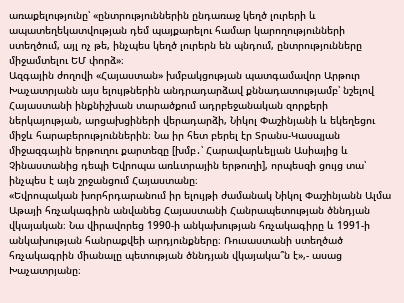առաքելությունը՝ «ընտրություններին ընդառաջ կեղծ լուրերի և ապատեղեկատվության դեմ պայքարելու համար կարողությունների ստեղծում, այլ ոչ թե, ինչպես կեղծ լուրերն են պնդում, ընտրությունները միջամտելու ԵՄ փորձ»։
Ազգային ժողովի «Հայաստան» խմբակցության պատգամավոր Արթուր Խաչատրյանն այս ելույթներին անդրադարձավ քննադատությամբ՝ նշելով Հայաստանի ինքնիշխան տարածքում ադրբեջանական զորքերի ներկայության, արցախցիների վերադարձի, Նիկոլ Փաշինյանի և եկեղեցու միջև հարաբերություններին։ Նա իր հետ բերել էր Տրանս-Կասպյան միջազգային երթուղու քարտեզը [խմբ․՝ Հարավարևելյան Ասիայից և Չինաստանից դեպի Եվրոպա առևտրային երթուղի], որպեսզի ցույց տա՝ ինչպես է այն շրջանցում Հայաստանը։
«Եվրոպական խորհրդարանում իր ելույթի ժամանակ Նիկոլ Փաշինյանն Ալմա Աթայի հռչակագիրն անվանեց Հայաստանի Հանրապետության ծննդյան վկայական։ Նա վիրավորեց 1990-ի անկախության հռչակագիրը և 1991-ի անկախության հանրաքվեի արդյունքները։ Ռուսաստանի ստեղծած հռչակագրին միանալը պետության ծննդյան վկայակա՞ն է»,- ասաց Խաչատրյանը։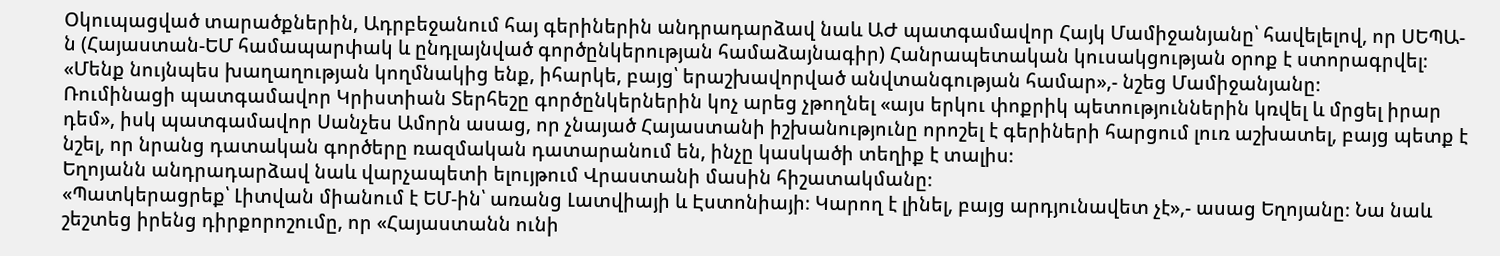Օկուպացված տարածքներին, Ադրբեջանում հայ գերիներին անդրադարձավ նաև ԱԺ պատգամավոր Հայկ Մամիջանյանը՝ հավելելով, որ ՍԵՊԱ-ն (Հայաստան-ԵՄ համապարփակ և ընդլայնված գործընկերության համաձայնագիր) Հանրապետական կուսակցության օրոք է ստորագրվել։
«Մենք նույնպես խաղաղության կողմնակից ենք, իհարկե, բայց՝ երաշխավորված անվտանգության համար»,- նշեց Մամիջանյանը։
Ռումինացի պատգամավոր Կրիստիան Տերհեշը գործընկերներին կոչ արեց չթողնել «այս երկու փոքրիկ պետություններին կռվել և մրցել իրար դեմ», իսկ պատգամավոր Սանչես Ամորն ասաց, որ չնայած Հայաստանի իշխանությունը որոշել է գերիների հարցում լուռ աշխատել, բայց պետք է նշել, որ նրանց դատական գործերը ռազմական դատարանում են, ինչը կասկածի տեղիք է տալիս։
Եղոյանն անդրադարձավ նաև վարչապետի ելույթում Վրաստանի մասին հիշատակմանը։
«Պատկերացրեք՝ Լիտվան միանում է ԵՄ-ին՝ առանց Լատվիայի և Էստոնիայի։ Կարող է լինել, բայց արդյունավետ չէ»,- ասաց Եղոյանը։ Նա նաև շեշտեց իրենց դիրքորոշումը, որ «Հայաստանն ունի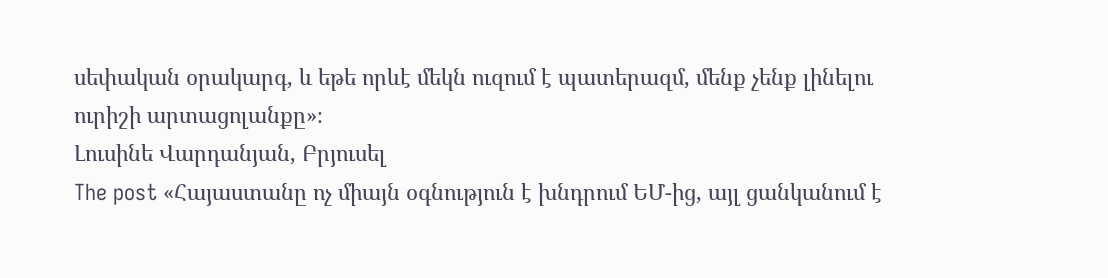սեփական օրակարգ, և եթե որևէ մեկն ուզում է պատերազմ, մենք չենք լինելու ուրիշի արտացոլանքը»։
Լուսինե Վարդանյան, Բրյուսել
The post «Հայաստանը ոչ միայն օգնություն է խնդրում ԵՄ-ից, այլ ցանկանում է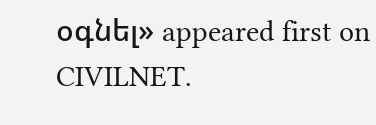օգնել» appeared first on CIVILNET.